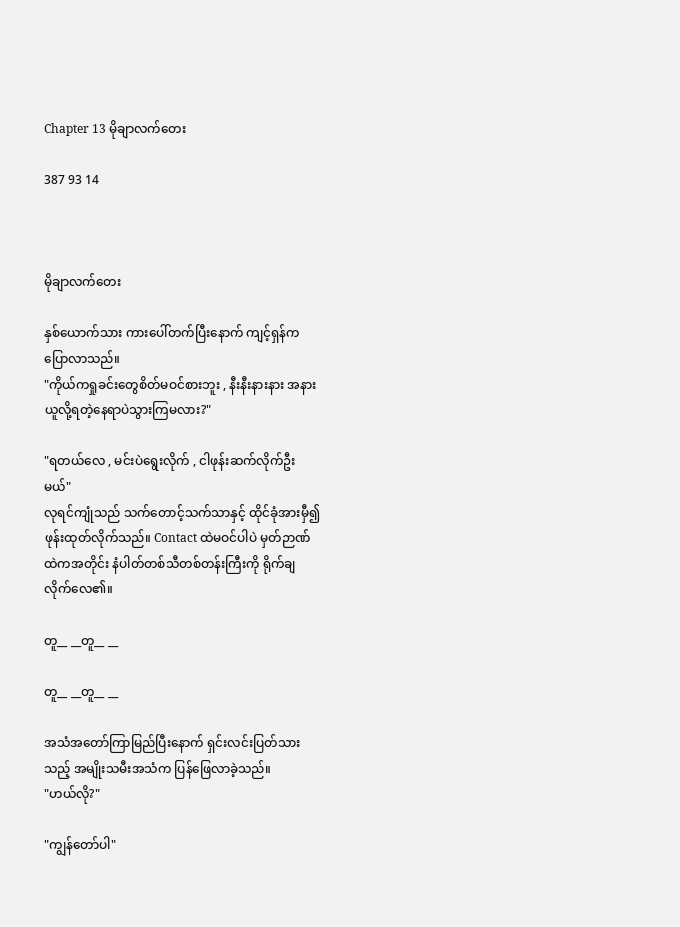Chapter 13 မိုချာလက်တေး

387 93 14



မိုချာလက်တေး

နှစ်ယောက်သား ကားပေါ်တက်ပြီးနောက် ကျင့်ရှန်က ပြောလာသည်။
"ကိုယ်ကရှုခင်းတွေစိတ်မဝင်စားဘူး , နီးနီးနားနား အနားယူလို့ရတဲ့နေရာပဲသွားကြမလား?"

"ရတယ်လေ , မင်းပဲရွေးလိုက် , ငါဖုန်းဆက်လိုက်ဦးမယ်"
လုရင်ကျုံသည် သက်တောင့်သက်သာနှင့် ထိုင်ခုံအားမှီ၍ ဖုန်းထုတ်လိုက်သည်။ Contact ထဲမဝင်ပါပဲ မှတ်ဉာဏ်ထဲကအတိုင်း နံပါတ်တစ်သီတစ်တန်းကြီးကို ရိုက်ချလိုက်လေ၏။

တူ__ __တူ__ __

တူ__ __တူ__ __

အသံအတော်ကြာမြည်ပြီးနောက် ရှင်းလင်းပြတ်သားသည့် အမျိုးသမီးအသံက ပြန်ဖြေလာခဲ့သည်။
"ဟယ်လို?"

"ကျွန်တော်ပါ"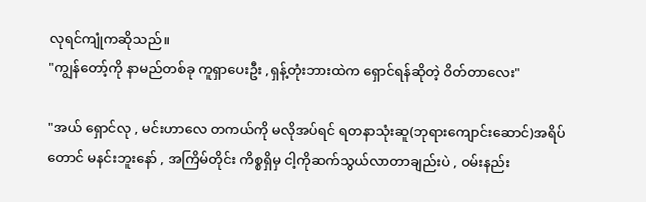လုရင်ကျုံကဆိုသည်။
"ကျွန်တော့်ကို နာမည်တစ်ခု ကူရှာပေးဦး ,ရှန့်တုံးဘားထဲက ရှောင်ရန်ဆိုတဲ့ ဝိတ်တာလေး"

"အယ် ရှောင်လု , မင်းဟာလေ တကယ်ကို မလိုအပ်ရင် ရတနာသုံးဆူ(ဘုရားကျောင်းဆောင်)အရိပ်တောင် မနင်းဘူးနော် , အကြိမ်တိုင်း ကိစ္စရှိမှ ငါ့ကိုဆက်သွယ်လာတာချည်းပဲ , ဝမ်းနည်း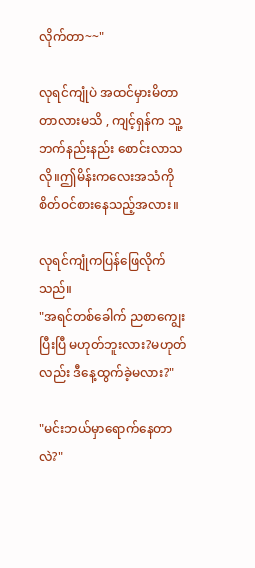လိုက်တာ~~"

လုရင်ကျုံပဲ အထင်မှားမိတာတာလားမသိ , ကျင့်ရှန်က သူ့ဘက်နည်းနည်း စောင်းလာသလို။ဤမိန်းကလေးအသံကို စိတ်ဝင်စားနေသည့်အလား။

လုရင်ကျုံကပြန်ဖြေလိုက်သည်။
"အရင်တစ်ခေါက် ညစာကျွေးပြီးပြီ မဟုတ်ဘူးလား?မဟုတ်လည်း ဒီနေ့ထွက်ခဲ့မလား?"

"မင်းဘယ်မှာရောက်နေတာလဲ?"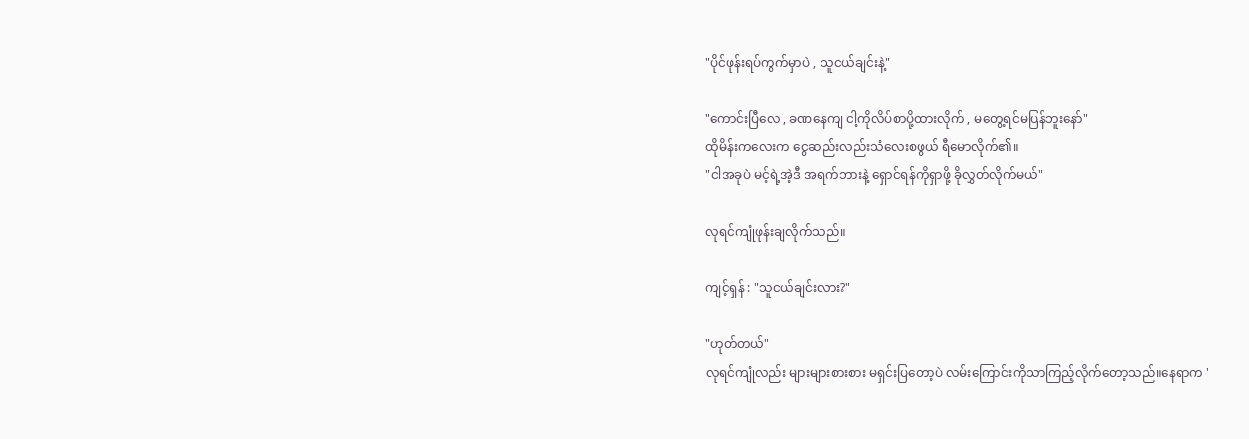"ပိုင်ဖုန်းရပ်ကွက်မှာပဲ , သူငယ်ချင်းနဲ့"

"ကောင်းပြီလေ , ခဏနေကျ ငါ့ကိုလိပ်စာပို့ထားလိုက် , မတွေ့ရင်မပြန်ဘူးနော်"
ထိုမိန်းကလေးက ငွေဆည်းလည်းသံလေးစဖွယ် ရီမောလိုက်၏။
"ငါအခုပဲ မင့်ရဲ့အဲ့ဒီ အရက်ဘားနဲ့ ရှောင်ရန်ကိုရှာဖို့ ခိုလွှတ်လိုက်မယ်"

လုရင်ကျုံဖုန်းချလိုက်သည်။

ကျင့်ရှန် : "သူငယ်ချင်းလား?"

"ဟုတ်တယ်"
လုရင်ကျုံလည်း များများစားစား မရှင်းပြတော့ပဲ လမ်းကြောင်းကိုသာကြည့်လိုက်တော့သည်။နေရာက '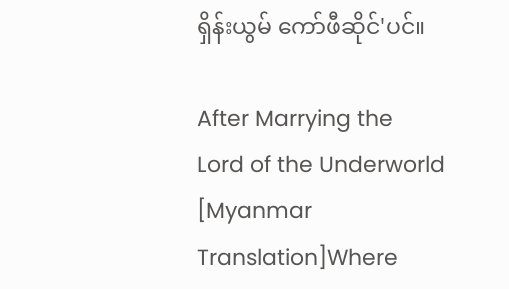ရှိန်းယွမ် ကော်ဖီဆိုင်'ပင်။

After Marrying the Lord of the Underworld [Myanmar Translation]Where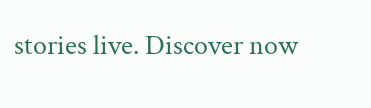stories live. Discover now